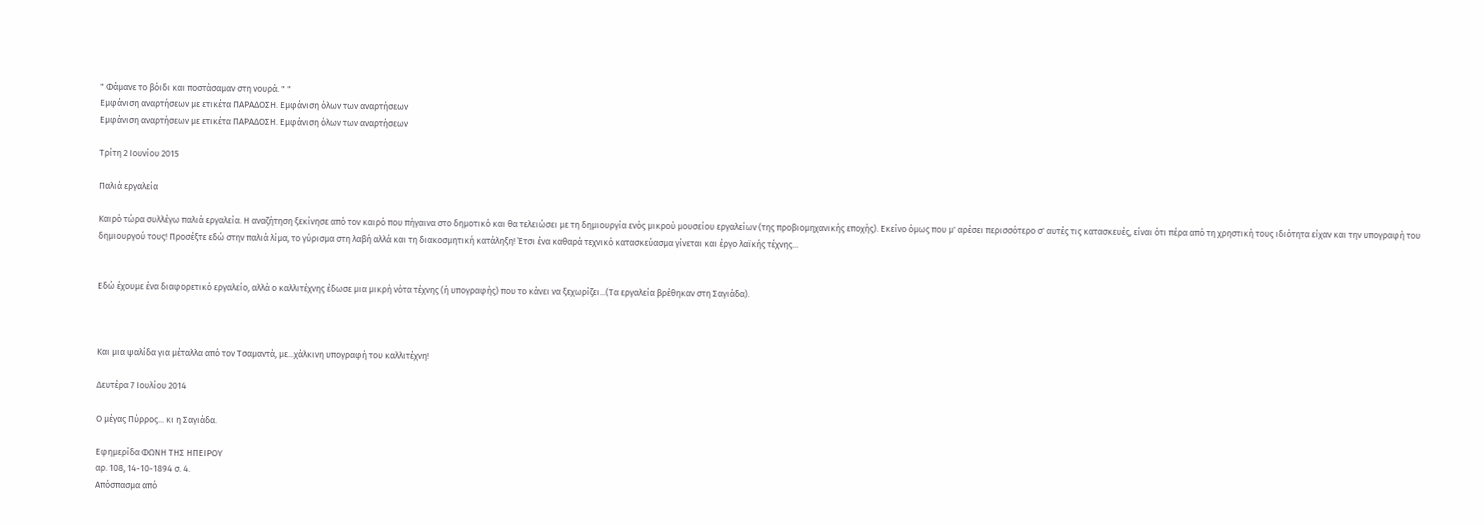" Φάμανε το βόιδι και ποστάσαμαν στη νουρά. " "
Εμφάνιση αναρτήσεων με ετικέτα ΠΑΡΑΔΟΣΗ. Εμφάνιση όλων των αναρτήσεων
Εμφάνιση αναρτήσεων με ετικέτα ΠΑΡΑΔΟΣΗ. Εμφάνιση όλων των αναρτήσεων

Τρίτη 2 Ιουνίου 2015

Παλιά εργαλεία

Καιρό τώρα συλλέγω παλιά εργαλεία. Η αναζήτηση ξεκίνησε από τον καιρό που πήγαινα στο δημοτικό και θα τελειώσει με τη δημιουργία ενός μικρού μουσείου εργαλείων (της προβιομηχανικής εποχής). Εκείνο όμως που μ' αρέσει περισσότερο σ' αυτές τις κατασκευές, είναι ότι πέρα από τη χρηστική τους ιδιότητα είχαν και την υπογραφή του δημιουργού τους! Προσέξτε εδώ στην παλιά λίμα, το γύρισμα στη λαβή αλλά και τη διακοσμητική κατάληξη! Έτσι ένα καθαρά τεχνικό κατασκεύασμα γίνεται και έργο λαϊκής τέχνης...


Εδώ έχουμε ένα διαφορετικό εργαλείο, αλλά ο καλλιτέχνης έδωσε μια μικρή νότα τέχνης (ή υπογραφής) που το κάνει να ξεχωρίζει...(Τα εργαλεία βρέθηκαν στη Σαγιάδα).



Και μια ψαλίδα για μέταλλα από τον Τσαμαντά, με...χάλκινη υπογραφή του καλλιτέχνη!

Δευτέρα 7 Ιουλίου 2014

Ο μέγας Πύρρος... κι η Σαγιάδα.

Εφημερίδα ΦΩΝΗ ΤΗΣ ΗΠΕΙΡΟΥ
αρ. 108, 14-10-1894 σ. 4.
Απόσπασμα από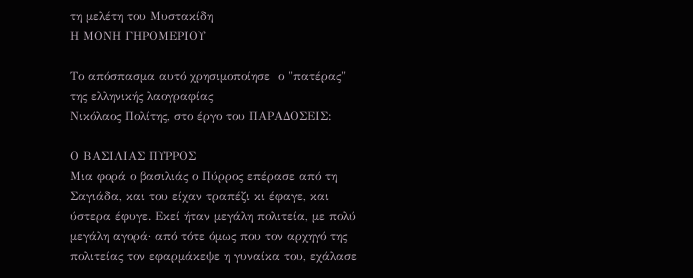τη μελέτη του Μυστακίδη
Η ΜΟΝΗ ΓΗΡΟΜΕΡΙΟΥ

Το απόσπασμα αυτό χρησιμοποίησε  ο "πατέρας" της ελληνικής λαογραφίας
Νικόλαος Πολίτης, στο έργο του ΠΑΡΑΔΟΣΕΙΣ:

Ο ΒΑΣΙΛΙΑΣ ΠΥΡΡΟΣ
Μια φορά ο βασιλιάς ο Πύρρος επέρασε από τη Σαγιάδα, και του είχαν τραπέζι κι έφαγε, και ύστερα έφυγε. Εκεί ήταν μεγάλη πολιτεία, με πολύ μεγάλη αγορά· από τότε όμως που τον αρχηγό της πολιτείας τον εφαρμάκεψε η γυναίκα του, εχάλασε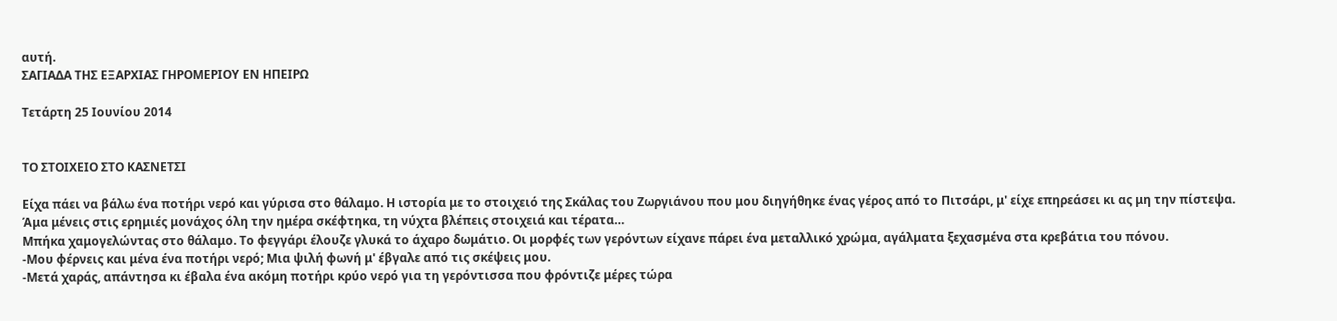αυτή.
ΣΑΓΙΑΔΑ ΤΗΣ ΕΞΑΡΧΙΑΣ ΓΗΡΟΜΕΡΙΟΥ ΕΝ ΗΠΕΙΡΩ

Τετάρτη 25 Ιουνίου 2014


ΤΟ ΣΤΟΙΧΕΙΟ ΣΤΟ ΚΑΣΝΕΤΣΙ

Είχα πάει να βάλω ένα ποτήρι νερό και γύρισα στο θάλαμο. Η ιστορία με το στοιχειό της Σκάλας του Ζωργιάνου που μου διηγήθηκε ένας γέρος από το Πιτσάρι, μ' είχε επηρεάσει κι ας μη την πίστεψα.
Άμα μένεις στις ερημιές μονάχος όλη την ημέρα σκέφτηκα, τη νύχτα βλέπεις στοιχειά και τέρατα…
Μπήκα χαμογελώντας στο θάλαμο. Το φεγγάρι έλουζε γλυκά το άχαρο δωμάτιο. Οι μορφές των γερόντων είχανε πάρει ένα μεταλλικό χρώμα, αγάλματα ξεχασμένα στα κρεβάτια του πόνου.
-Μου φέρνεις και μένα ένα ποτήρι νερό; Μια ψιλή φωνή μ' έβγαλε από τις σκέψεις μου.
-Μετά χαράς, απάντησα κι έβαλα ένα ακόμη ποτήρι κρύο νερό για τη γερόντισσα που φρόντιζε μέρες τώρα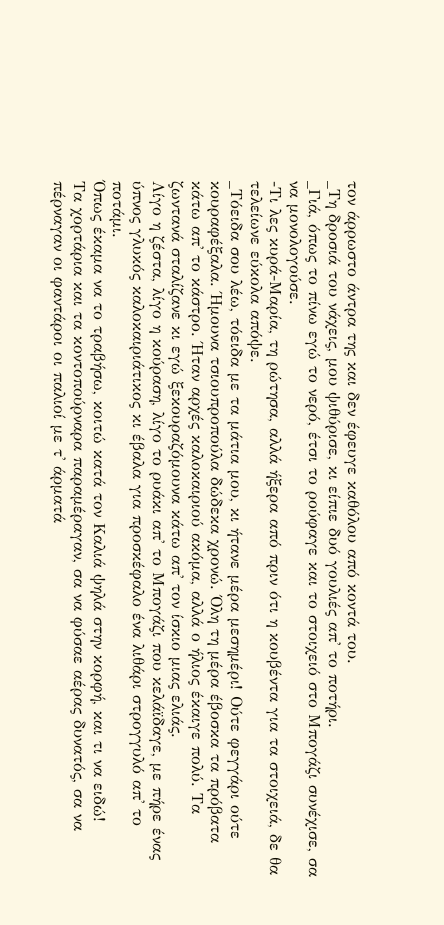τον άρρωστο άντρα της και δεν έφευγε καθόλου από κοντά του.
_Τη δροσιά του νάχεις, μου ψιθύρισε, κι είπιε δυό γουλιές απ' το ποτήρι.
_Γιά, όπως το πίνω εγώ το νερό, έτσι το ρούφαγε και το στοιχειό στο Μπογάζι συνέχισε, σα να μονολογούσε.
-Τι λες κυρά-Μαρία, τη ρώτησα, αλλά ήξερα από πριν ότι η κουβέντα για τα στοιχειά, δε θα τελείωνε εύκολα απόψε.
_Τόειδα σου λέω, τόειδα με τα μάτια μου, κι ήτανε μέρα μεσημέρι! Ούτε φεγγάρι ούτε κουραφέξαλα. Ήμουνα τσιουπροπούλα δώδεκα χρονώ. Όλη τη μέρα έβοσκα τα πρόβατα κάτω απ' το κάστρο. Ήταν αρχές καλοκαιριού ακόμα, αλλά ο ήλιος έκαιγε πολύ. Τα ζωντανά σταλίζανε κι εγώ ξεκουραζόμουνα κάτω απ' τον ίσκιο μιας ελιάς.
Λίγο η ζέστα, λίγο η κούραση, λίγο το ρυάκι απ' το Μπογάζι που κελάϊδαγε, με πήρε ένας ύπνος γλυκός καλοκαιριάτικος κι έβαλα για προσκέφαλο ένα λιθάρι στρογγυλό απ' το ποτάμι.
Όπως έκαμα να το τραβήσω, κοιτώ κατά τον Καλιά ψηλά στην κορφή, και τι να ειδώ!
Τα χορτάρια και τα κοντοπούρναρα παραμέραγαν, σα να φύσαε αέρας δυνατός, σα να πέρναγαν οι φαντάροι οι παλιοί με τ' άρματά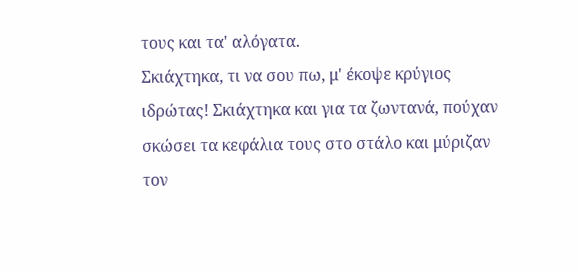τους και τα' αλόγατα.
Σκιάχτηκα, τι να σου πω, μ' έκοψε κρύγιος ιδρώτας! Σκιάχτηκα και για τα ζωντανά, πούχαν σκώσει τα κεφάλια τους στο στάλο και μύριζαν τον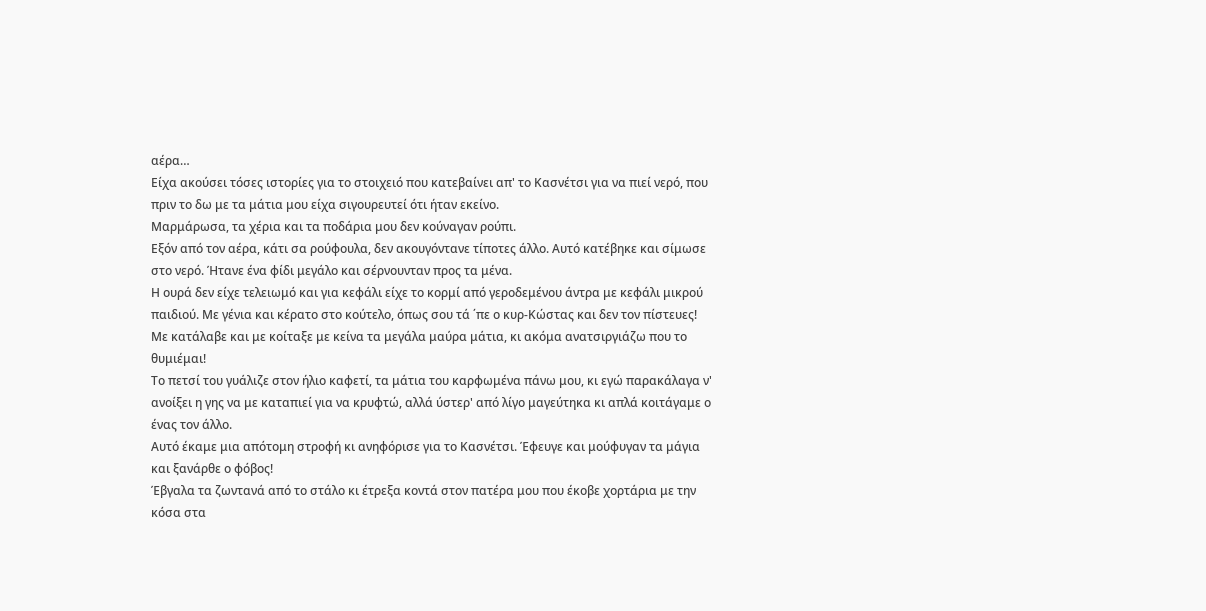αέρα…
Είχα ακούσει τόσες ιστορίες για το στοιχειό που κατεβαίνει απ' το Κασνέτσι για να πιεί νερό, που πριν το δω με τα μάτια μου είχα σιγουρευτεί ότι ήταν εκείνο.
Μαρμάρωσα, τα χέρια και τα ποδάρια μου δεν κούναγαν ρούπι.
Εξόν από τον αέρα, κάτι σα ρούφουλα, δεν ακουγόντανε τίποτες άλλο. Αυτό κατέβηκε και σίμωσε στο νερό. Ήτανε ένα φίδι μεγάλο και σέρνουνταν προς τα μένα.
Η ουρά δεν είχε τελειωμό και για κεφάλι είχε το κορμί από γεροδεμένου άντρα με κεφάλι μικρού παιδιού. Με γένια και κέρατο στο κούτελο, όπως σου τά ΄πε ο κυρ-Κώστας και δεν τον πίστευες!
Με κατάλαβε και με κοίταξε με κείνα τα μεγάλα μαύρα μάτια, κι ακόμα ανατσιργιάζω που το θυμιέμαι!
Το πετσί του γυάλιζε στον ήλιο καφετί, τα μάτια του καρφωμένα πάνω μου, κι εγώ παρακάλαγα ν' ανοίξει η γης να με καταπιεί για να κρυφτώ, αλλά ύστερ' από λίγο μαγεύτηκα κι απλά κοιτάγαμε ο ένας τον άλλο.
Αυτό έκαμε μια απότομη στροφή κι ανηφόρισε για το Κασνέτσι. Έφευγε και μούφυγαν τα μάγια και ξανάρθε ο φόβος!
Έβγαλα τα ζωντανά από το στάλο κι έτρεξα κοντά στον πατέρα μου που έκοβε χορτάρια με την κόσα στα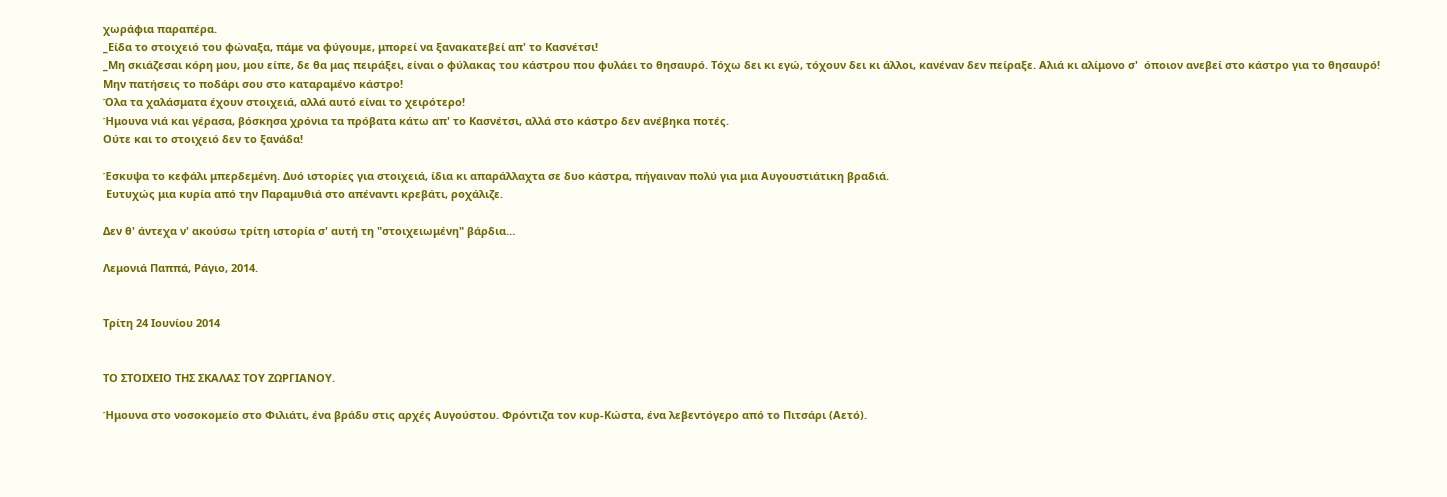χωράφια παραπέρα.
_Είδα το στοιχειό του φώναξα, πάμε να φύγουμε, μπορεί να ξανακατεβεί απ' το Κασνέτσι!
_Μη σκιάζεσαι κόρη μου, μου είπε, δε θα μας πειράξει, είναι ο φύλακας του κάστρου που φυλάει το θησαυρό. Τόχω δει κι εγώ, τόχουν δει κι άλλοι, κανέναν δεν πείραξε. Αλιά κι αλίμονο σ'  όποιον ανεβεί στο κάστρο για το θησαυρό!
Μην πατήσεις το ποδάρι σου στο καταραμένο κάστρο!
Όλα τα χαλάσματα έχουν στοιχειά, αλλά αυτό είναι το χειρότερο!
Ήμουνα νιά και γέρασα, βόσκησα χρόνια τα πρόβατα κάτω απ' το Κασνέτσι, αλλά στο κάστρο δεν ανέβηκα ποτές.
Ούτε και το στοιχειό δεν το ξανάδα!

Έσκυψα το κεφάλι μπερδεμένη. Δυό ιστορίες για στοιχειά, ίδια κι απαράλλαχτα σε δυο κάστρα, πήγαιναν πολύ για μια Αυγουστιάτικη βραδιά.
 Ευτυχώς μια κυρία από την Παραμυθιά στο απέναντι κρεβάτι, ροχάλιζε.

Δεν θ' άντεχα ν' ακούσω τρίτη ιστορία σ' αυτή τη "στοιχειωμένη" βάρδια…

Λεμονιά Παππά, Ράγιο, 2014.


Τρίτη 24 Ιουνίου 2014


ΤΟ ΣΤΟΙΧΕΙΟ ΤΗΣ ΣΚΑΛΑΣ ΤΟΥ ΖΩΡΓΙΑΝΟΥ.

Ήμουνα στο νοσοκομείο στο Φιλιάτι, ένα βράδυ στις αρχές Αυγούστου. Φρόντιζα τον κυρ-Κώστα, ένα λεβεντόγερο από το Πιτσάρι (Αετό).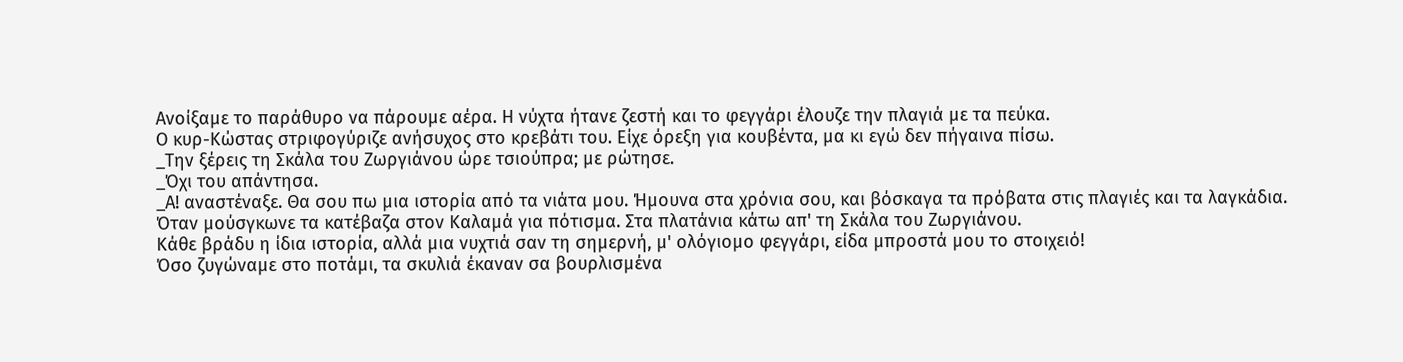Ανοίξαμε το παράθυρο να πάρουμε αέρα. Η νύχτα ήτανε ζεστή και το φεγγάρι έλουζε την πλαγιά με τα πεύκα.
Ο κυρ-Κώστας στριφογύριζε ανήσυχος στο κρεβάτι του. Είχε όρεξη για κουβέντα, μα κι εγώ δεν πήγαινα πίσω.
_Την ξέρεις τη Σκάλα του Ζωργιάνου ώρε τσιούπρα; με ρώτησε.
_Όχι του απάντησα.
_Α! αναστέναξε. Θα σου πω μια ιστορία από τα νιάτα μου. Ήμουνα στα χρόνια σου, και βόσκαγα τα πρόβατα στις πλαγιές και τα λαγκάδια. Όταν μούσγκωνε τα κατέβαζα στον Καλαμά για πότισμα. Στα πλατάνια κάτω απ' τη Σκάλα του Ζωργιάνου.
Κάθε βράδυ η ίδια ιστορία, αλλά μια νυχτιά σαν τη σημερνή, μ' ολόγιομο φεγγάρι, είδα μπροστά μου το στοιχειό!
Όσο ζυγώναμε στο ποτάμι, τα σκυλιά έκαναν σα βουρλισμένα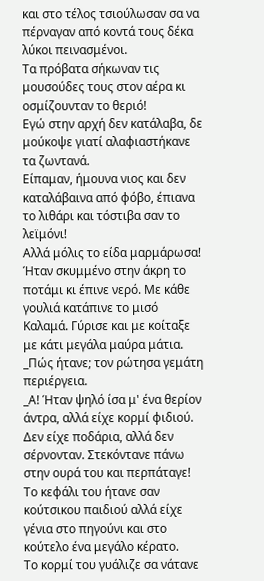και στο τέλος τσιούλωσαν σα να πέρναγαν από κοντά τους δέκα λύκοι πεινασμένοι.
Τα πρόβατα σήκωναν τις μουσούδες τους στον αέρα κι οσμίζουνταν το θεριό!
Εγώ στην αρχή δεν κατάλαβα, δε μούκοψε γιατί αλαφιαστήκανε τα ζωντανά.
Είπαμαν, ήμουνα νιος και δεν καταλάβαινα από φόβο, έπιανα το λιθάρι και τόστιβα σαν το λεϊμόνι!
Αλλά μόλις το είδα μαρμάρωσα! Ήταν σκυμμένο στην άκρη το ποτάμι κι έπινε νερό. Με κάθε γουλιά κατάπινε το μισό Καλαμά. Γύρισε και με κοίταξε με κάτι μεγάλα μαύρα μάτια.
_Πώς ήτανε; τον ρώτησα γεμάτη περιέργεια.
_Α! Ήταν ψηλό ίσα μ' ένα θερίον άντρα, αλλά είχε κορμί φιδιού. Δεν είχε ποδάρια, αλλά δεν σέρνονταν. Στεκόντανε πάνω στην ουρά του και περπάταγε!
Το κεφάλι του ήτανε σαν κούτσικου παιδιού αλλά είχε γένια στο πηγούνι και στο κούτελο ένα μεγάλο κέρατο.
Το κορμί του γυάλιζε σα νάτανε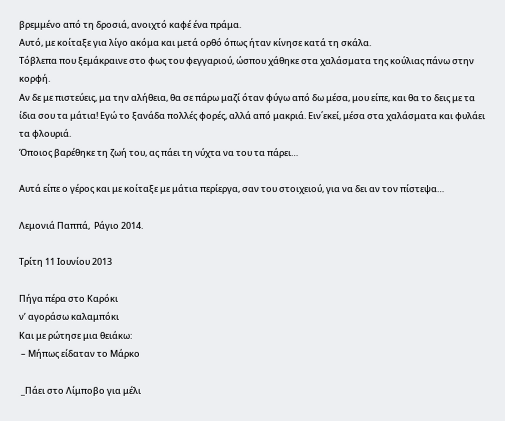βρεμμένο από τη δροσιά, ανοιχτό καφέ ένα πράμα.
Αυτό, με κοίταξε για λίγο ακόμα και μετά ορθό όπως ήταν κίνησε κατά τη σκάλα.
Τόβλεπα που ξεμάκραινε στο φως του φεγγαριού, ώσπου χάθηκε στα χαλάσματα της κούλιας πάνω στην κορφή.
Αν δε με πιστεύεις, μα την αλήθεια, θα σε πάρω μαζί όταν φύγω από δω μέσα, μου είπε, και θα το δεις με τα ίδια σου τα μάτια! Εγώ το ξανάδα πολλές φορές, αλλά από μακριά. Ειν΄εκεί, μέσα στα χαλάσματα και φυλάει τα φλουριά.
Όποιος βαρέθηκε τη ζωή του, ας πάει τη νύχτα να του τα πάρει…

Αυτά είπε ο γέρος και με κοίταξε με μάτια περίεργα, σαν του στοιχειού, για να δει αν τον πίστεψα…

Λεμονιά Παππά,  Ράγιο 2014.

Τρίτη 11 Ιουνίου 2013

Πήγα πέρα στο Καρόκι
ν’ αγοράσω καλαμπόκι
Και με ρώτησε μια θειάκω:
 – Μήπως είδαταν το Μάρκο

 _Πάει στο Λίμποβο για μέλι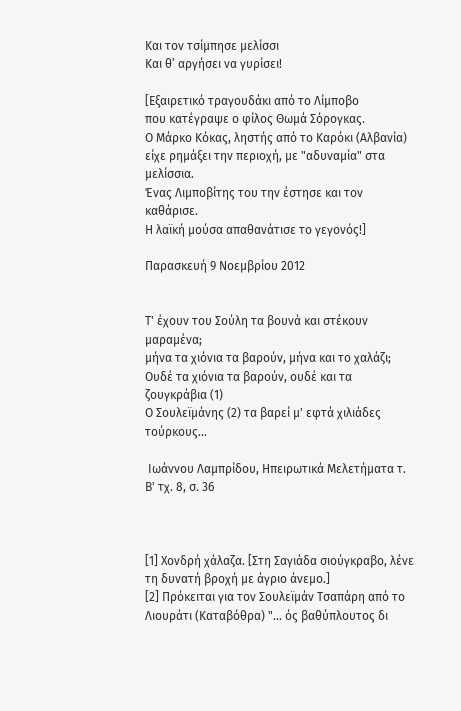Και τον τσίμπησε μελίσσι
Και θ’ αργήσει να γυρίσει!

[Εξαιρετικό τραγουδάκι από το Λίμποβο
που κατέγραψε ο φίλος Θωμά Σόρογκας.
Ο Μάρκο Κόκας, ληστής από το Καρόκι (Αλβανία)
είχε ρημάξει την περιοχή, με "αδυναμία" στα μελίσσια.
Ένας Λιμποβίτης του την έστησε και τον καθάρισε.
Η λαϊκή μούσα απαθανάτισε το γεγονός!]

Παρασκευή 9 Νοεμβρίου 2012


Τ' έχουν του Σούλη τα βουνά και στέκουν μαραμένα;
μήνα τα χιόνια τα βαρούν, μήνα και το χαλάζι;
Ουδέ τα χιόνια τα βαρούν, ουδέ και τα ζουγκράβια (1)
Ο Σουλεϊμάνης (2) τα βαρεί μ' εφτά χιλιάδες τούρκους...

 Ιωάννου Λαμπρίδου, Ηπειρωτικά Μελετήματα τ. Β' τχ. 8, σ. 36



[1] Χονδρή χάλαζα. [Στη Σαγιάδα σιούγκραβο, λένε τη δυνατή βροχή με άγριο άνεμο.]
[2] Πρόκειται για τον Σουλεϊμάν Τσαπάρη από το Λιουράτι (Καταβόθρα) "... ός βαθύπλουτος δι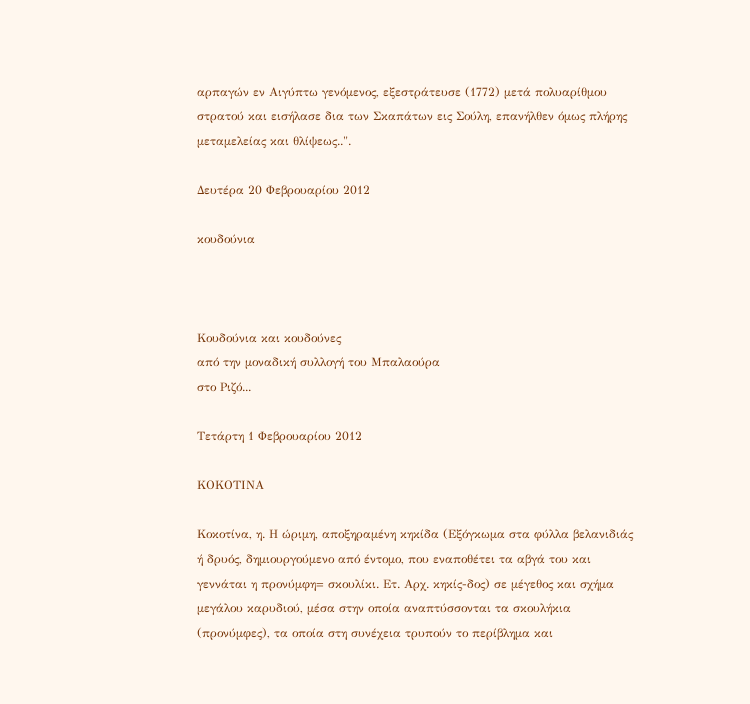αρπαγών εν Αιγύπτω γενόμενος, εξεστράτευσε (1772) μετά πολυαρίθμου στρατού και εισήλασε δια των Σκαπάτων εις Σούλη, επανήλθεν όμως πλήρης μεταμελείας και θλίψεως..".

Δευτέρα 20 Φεβρουαρίου 2012

κουδούνια



Κουδούνια και κουδούνες
από την μοναδική συλλογή του Μπαλαούρα
στο Ριζό...

Τετάρτη 1 Φεβρουαρίου 2012

ΚΟΚΟΤΙΝΑ

Κοκοτίνα, η. Η ώριμη, αποξηραμένη κηκίδα (Εξόγκωμα στα φύλλα βελανιδιάς ή δρυός, δημιουργούμενο από έντομο, που εναποθέτει τα αβγά του και γεννάται η προνύμφη= σκουλίκι. Ετ. Αρχ. κηκίς-δος) σε μέγεθος και σχήμα μεγάλου καρυδιού, μέσα στην οποία αναπτύσσονται τα σκουλήκια (προνύμφες), τα οποία στη συνέχεια τρυπούν το περίβλημα και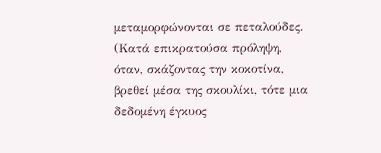μεταμορφώνονται σε πεταλούδες. (Κατά επικρατούσα πρόληψη, όταν, σκάζοντας την κοκοτίνα, βρεθεί μέσα της σκουλίκι, τότε μια δεδομένη έγκυος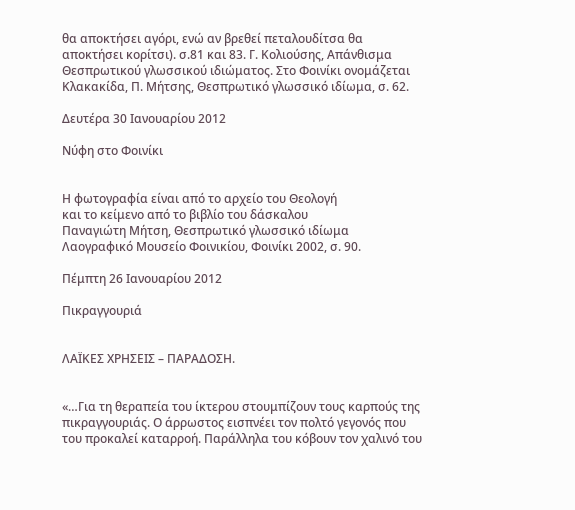θα αποκτήσει αγόρι, ενώ αν βρεθεί πεταλουδίτσα θα αποκτήσει κορίτσι). σ.81 και 83. Γ. Κολιούσης, Απάνθισμα Θεσπρωτικού γλωσσικού ιδιώματος. Στο Φοινίκι ονομάζεται Κλακακίδα, Π. Μήτσης, Θεσπρωτικό γλωσσικό ιδίωμα, σ. 62.

Δευτέρα 30 Ιανουαρίου 2012

Νύφη στο Φοινίκι


Η φωτογραφία είναι από το αρχείο του Θεολογή
και το κείμενο από το βιβλίο του δάσκαλου
Παναγιώτη Μήτση, Θεσπρωτικό γλωσσικό ιδίωμα
Λαογραφικό Μουσείο Φοινικίου, Φοινίκι 2002, σ. 90.

Πέμπτη 26 Ιανουαρίου 2012

Πικραγγουριά


ΛΑΪΚΕΣ ΧΡΗΣΕΙΣ – ΠΑΡΑΔΟΣΗ.


«…Για τη θεραπεία του ίκτερου στουμπίζουν τους καρπούς της πικραγγουριάς. Ο άρρωστος εισπνέει τον πολτό γεγονός που του προκαλεί καταρροή. Παράλληλα του κόβουν τον χαλινό του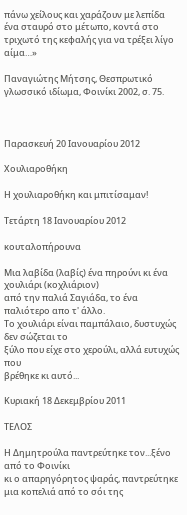πάνω χείλους και χαράζουν με λεπίδα ένα σταυρό στο μέτωπο, κοντά στο τριχωτό της κεφαλής για να τρέξει λίγο αίμα…»

Παναγιώτης Μήτσης, Θεσπρωτικό γλωσσικό ιδίωμα, Φοινίκι 2002, σ. 75.



Παρασκευή 20 Ιανουαρίου 2012

Χουλιαροθήκη

Η χουλιαροθήκη και μπιτίσαμαν!

Τετάρτη 18 Ιανουαρίου 2012

κουταλοπήρουνα

Μια λαβίδα (λαβίς) ένα πηρούνι κι ένα χουλιάρι (κοχλιάριον)
από την παλιά Σαγιάδα, το ένα παλιότερο απο τ' άλλο.
Το χουλιάρι είναι παμπάλαιο, δυστυχώς δεν σώζεται το
ξύλο που είχε στο χερούλι, αλλά ευτυχώς που
βρέθηκε κι αυτό...

Κυριακή 18 Δεκεμβρίου 2011

ΤΕΛΟΣ

Η Δημητρούλα παντρεύτηκε τον...ξένο από το Φοινίκι
κι ο απαρηγόρητος ψαράς, παντρεύτηκε μια κοπελιά από το σόι της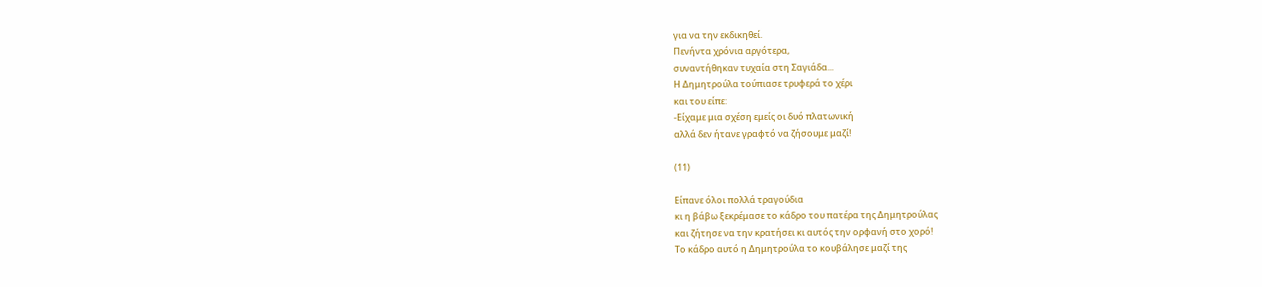για να την εκδικηθεί.
Πενήντα χρόνια αργότερα,
συναντήθηκαν τυχαία στη Σαγιάδα...
Η Δημητρούλα τούπιασε τρυφερά το χέρι
και του είπε:
-Είχαμε μια σχέση εμείς οι δυό πλατωνική
αλλά δεν ήτανε γραφτό να ζήσουμε μαζί!

(11)

Είπανε όλοι πολλά τραγούδια
κι η βάβω ξεκρέμασε το κάδρο του πατέρα της Δημητρούλας
και ζήτησε να την κρατήσει κι αυτός την ορφανή στο χορό!
Το κάδρο αυτό η Δημητρούλα το κουβάλησε μαζί της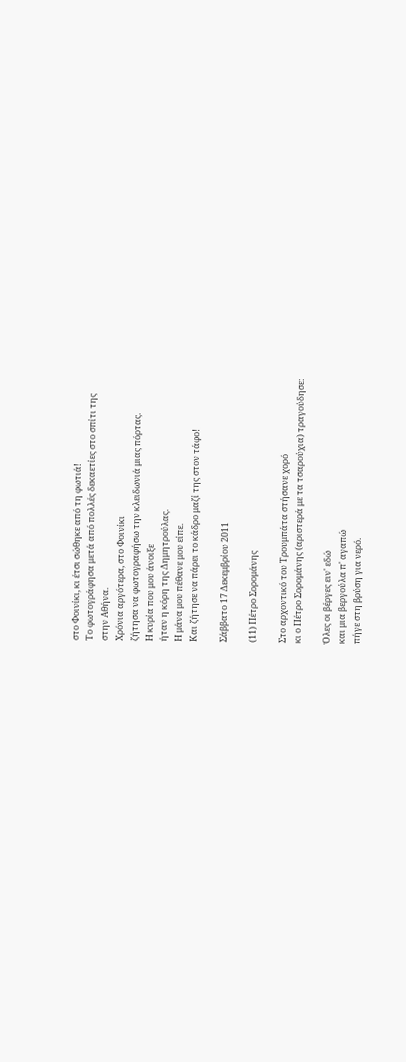στο Φοινίκι, κι έτσι σώθηκε από τη φωτιά!
Το φωτογράφησα μετά από πολλές δεκαετίες στο σπίτι της
στην Αθήνα.
Χρόνια αργότερα, στο Φοινίκι
ζήτησα να φωτογραφήσω την κλειδωνιά μιας πόρτας.
Η κυρία που μου άνοιξε
ήταν η κόρη της Δημητρούλας.
Η μάνα μου πέθανε μου είπε.
Και ζήτησε να πάρει το κάδρο μαζί της στον τάφο!

Σάββατο 17 Δεκεμβρίου 2011

(11) Πέτρο Σορομάνης

Στο αρχοντικό του Τρουμπάτα στήσανε χορό
κι ο Πέτρο Σορομάνης (αριστερά με τα τσαρούχια) τραγούδησε:

Όλες οι βέργες ειν' εδώ
και μια βεργούλα π' αγαπώ
πήγε στη βρύση για νερό.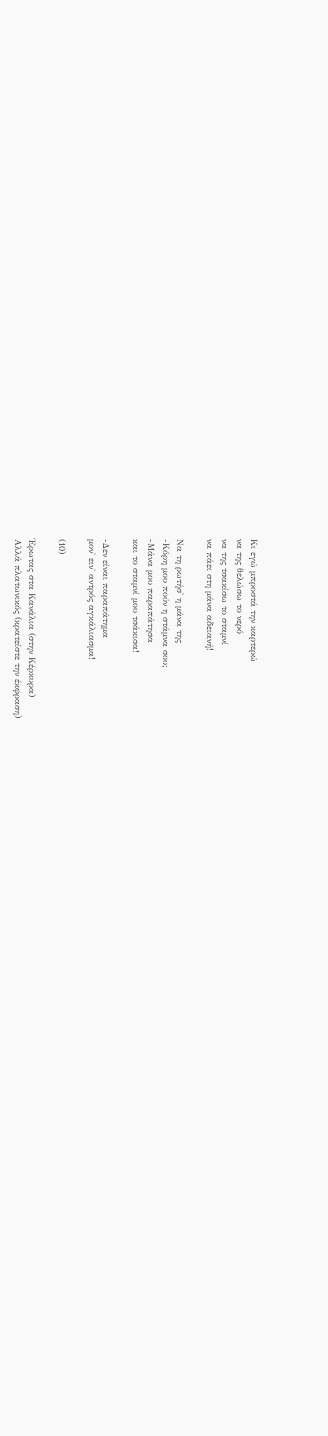Κι εγώ μπροστά την καρτερώ
να της θελώσω το νερό
να της τσακίσω το σταμνί
να πάει στη μάνα αδειανή!

Να τη ρωτήσ' η μάνα της
-Κόρη μου πούν η στάμνα σου;
-Μάνα μου παραπάτησα
και το σταμνί μου τσάκισα!

-Δεν είναι παραπάτημα
μον' ειν' αντρός αγκάλιασμα!

(10)

Έρωτας στα Κανάλια (στην Κέρκυρα)
Αλλά πλατωνικός (κρατείστε την έκφραση)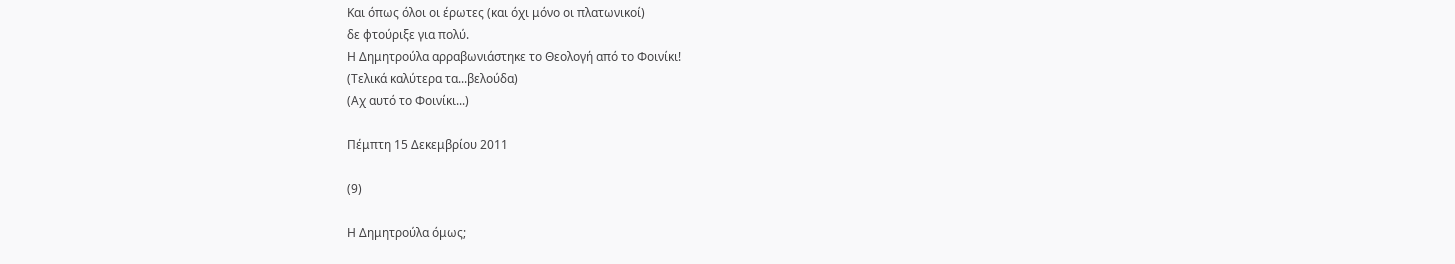Και όπως όλοι οι έρωτες (και όχι μόνο οι πλατωνικοί)
δε φτούριξε για πολύ.
Η Δημητρούλα αρραβωνιάστηκε το Θεολογή από το Φοινίκι!
(Τελικά καλύτερα τα...βελούδα)
(Αχ αυτό το Φοινίκι...)

Πέμπτη 15 Δεκεμβρίου 2011

(9)

Η Δημητρούλα όμως;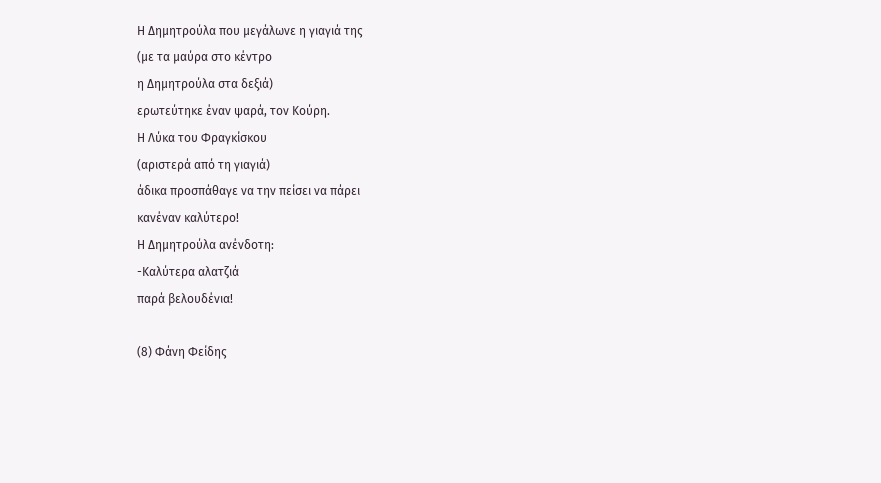Η Δημητρούλα που μεγάλωνε η γιαγιά της
(με τα μαύρα στο κέντρο
η Δημητρούλα στα δεξιά)
ερωτεύτηκε έναν ψαρά, τον Κούρη.
Η Λύκα του Φραγκίσκου
(αριστερά από τη γιαγιά)
άδικα προσπάθαγε να την πείσει να πάρει
κανέναν καλύτερο!
Η Δημητρούλα ανένδοτη:
-Καλύτερα αλατζιά
παρά βελουδένια!

(8) Φάνη Φείδης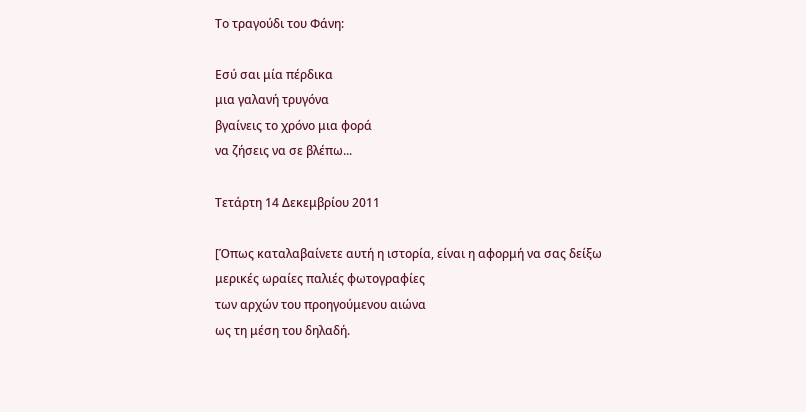Το τραγούδι του Φάνη:

Εσύ σαι μία πέρδικα
μια γαλανή τρυγόνα
βγαίνεις το χρόνο μια φορά
να ζήσεις να σε βλέπω...

Τετάρτη 14 Δεκεμβρίου 2011

[Όπως καταλαβαίνετε αυτή η ιστορία, είναι η αφορμή να σας δείξω
μερικές ωραίες παλιές φωτογραφίες
των αρχών του προηγούμενου αιώνα
ως τη μέση του δηλαδή.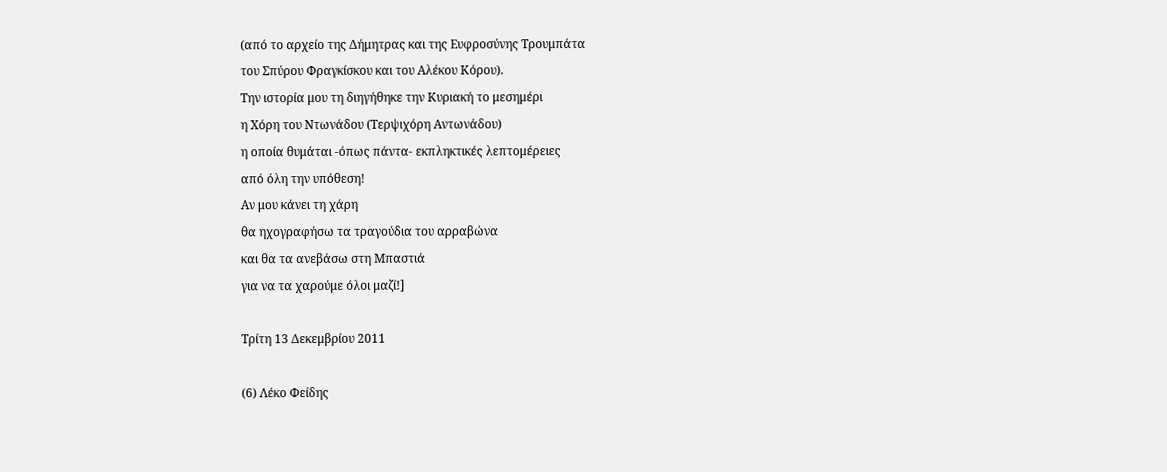(από το αρχείο της Δήμητρας και της Ευφροσύνης Τρουμπάτα
του Σπύρου Φραγκίσκου και του Αλέκου Κόρου).
Την ιστορία μου τη διηγήθηκε την Κυριακή το μεσημέρι
η Χόρη του Ντωνάδου (Τερψιχόρη Αντωνάδου)
η οποία θυμάται -όπως πάντα- εκπληκτικές λεπτομέρειες
από όλη την υπόθεση!
Αν μου κάνει τη χάρη
θα ηχογραφήσω τα τραγούδια του αρραβώνα
και θα τα ανεβάσω στη Μπαστιά
για να τα χαρούμε όλοι μαζί!]

Τρίτη 13 Δεκεμβρίου 2011

(6) Λέκο Φείδης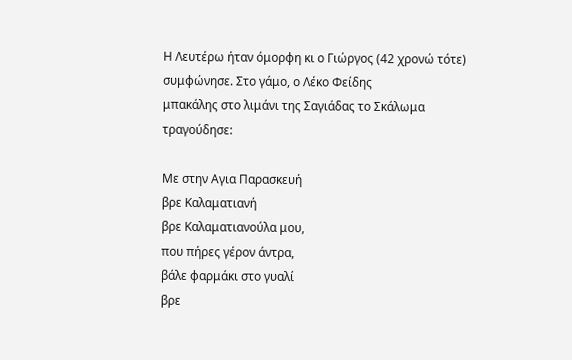Η Λευτέρω ήταν όμορφη κι ο Γιώργος (42 χρονώ τότε)
συμφώνησε. Στο γάμο, ο Λέκο Φείδης
μπακάλης στο λιμάνι της Σαγιάδας το Σκάλωμα
τραγούδησε:

Με στην Αγια Παρασκευή
βρε Καλαματιανή
βρε Καλαματιανούλα μου,
που πήρες γέρον άντρα,
βάλε φαρμάκι στο γυαλί
βρε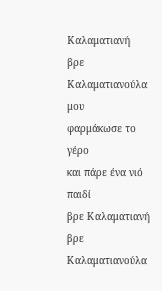Καλαματιανή
βρε Καλαματιανούλα μου
φαρμάκωσε το γέρο
και πάρε ένα νιό παιδί
βρε Καλαματιανή
βρε Καλαματιανούλα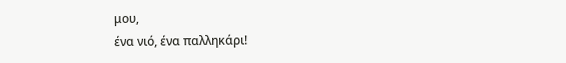μου,
ένα νιό, ένα παλληκάρι!